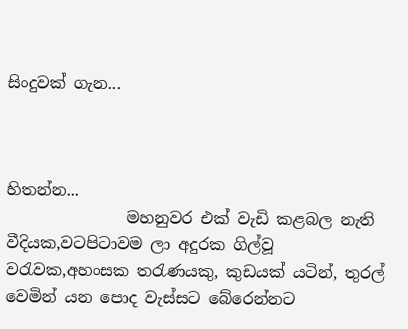සිංදුවක් ගැන...



හිතන්න...
               මහනුවර එක් වැඩි කළබල නැති වීදියක,වටපිටාවම ලා අදුරක ගිල්වූ වරැවක,අහංසක තරැණයකු, කුඩයක් යටින්, තුරල් වෙමින් යන පොද වැස්සට බේරෙන්නට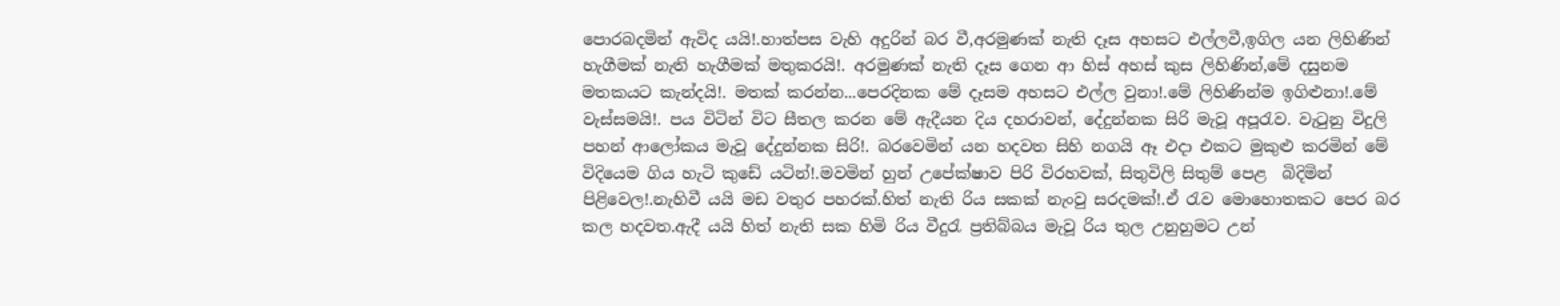පොරබදමින් ඇවිද යයි!.හාත්පස වැහි අදුරින් බර වී,අරමුණක් නැති දෑස අහසට එල්ලවී,ඉගිල යන ලිහිණින් හැගීමක් නැති හැගීමක් මතුකරයි!. අරමුණක් නැති දෑස ගෙන ආ හිස් අහස් කුස ලිහිණින්,මේ දසුනම මතකයට කැන්දයි!. මතක් කරන්න...පෙරදිනක මේ දෑසම අහසට එල්ල වුනා!.මේ ලිහිණින්ම ඉගිළුනා!.මේ වැස්සමයි!. පය විටින් විට සීතල කරන මේ ඇදීයන දිය දහරාවන්, දේදුන්නක සිරි මැවූ අපූරැව. වැටුනු විදුලි පහන් ආලෝකය මැවූ දේදුන්නක සිරි!. බරවෙමින් යන හදවත සිහි නගයි ඈ එදා එකට මුකුළු කරමින් මේ විදියෙම ගිය හැටි කුඩේ යටින්!.මවමින් හුන් උපේක්ෂාව පිරි විරහවක්, සිතුවිලි සිතුම් පෙළ  බිදිමින් පිළිවෙල!.නැහිවී යයි මඩ වතුර පහරක්.හිත් නැති රිය සකක් නැංවු සරදමක්!.ඒ රැව මොහොතකට පෙර බර කල හදවත.ඇදී යයි හිත් නැති සක හිමි රිය වීදුරැ ප්‍රතිබ්බය මැවූ රිය තුල උනුහුමට උන්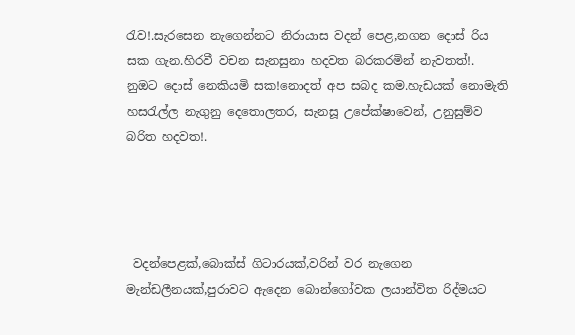රැව!.සැරසෙන නැගෙන්නට නිරායාස වදන් පෙළ,නගන දොස් රිය සක ගැන.හිරවී වචන සැනසුනා හදවත බරකරමින් නැවතත්!. නුඔට දොස් නෙකියමි සක!නොදත් අප සබද කම.හැඩයක් නොමැති හසරැල්ල නැගුනු දෙතොලතර, සැනසූ උපේක්ෂාවෙන්, උනුසුම්ව බරිත හදවත!.




 වදන්පෙළක්,බොක්ස් ගිටාරයක්,වරින් වර නැගෙන මැන්ඩලීනයක්,පුරාවට ඇදෙන බොන්ගෝවක ලයාන්විත රිද්මයට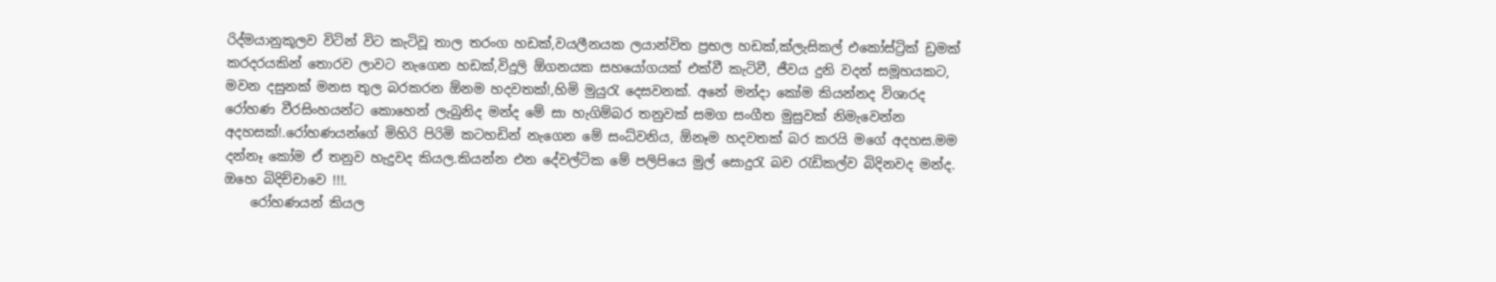රිද්මයානුකූලව විටින් විට කැටිවූ තාල තරංග හඩක්,වයලීනයක ලයාන්විත ප්‍රභල හඩක්,ක්ලැසිකල් එකෝස්ට්‍රික් ඩ්‍රමක් කරදරයකින් තොරව ලාවට නැගෙන හඩක්,විදුලි ඕගනයක සහයෝගයක් එක්වී කැටිවී, ජීවය දුනි වදන් සමූහයකට, මවන දසුනක් මනස තුල බරකරන ඕනම හදවතක්!,හිමි මුයුරැ දෙසවනක්. අනේ මන්දා කෝම කියන්නද විශාරද රෝහණ වීරසිංහයන්ට කොහෙන් ලැබුනිද මන්ද මේ සා හැගිම්බර තනුවක් සමග සංගීත මුසුවක් නිමැවෙන්න අදහසක්!.රෝහණයන්ගේ මිහිරි පිරිමි කටහඩින් නැගෙන මේ සංධ්වනිය, ඕනෑම හදවතක් බර කරයි මගේ අදහස.මම දන්නෑ කෝම ඒ තනුව හැදුවද කියල.කියන්න එන දේවල්ටික මේ පලිපියෙ මුල් සොදුරැ බව රැඩිකල්ව බිදිනවද මන්ද. ඔහෙ බිදිච්චාවෙ !!!.
    රෝහණයන් කියල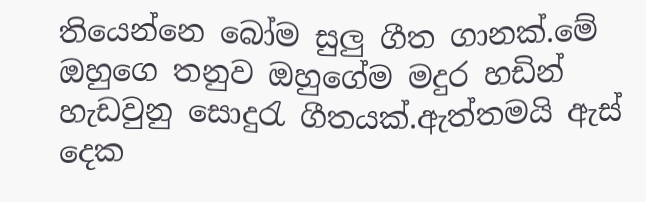තියෙන්නෙ බෝම සුලු ගීත ගානක්.මේ ඔහුගෙ තනුව ඔහුගේම මදුර හඩින් හැඩවුනු සොදුරැ ගීතයක්.ඇත්තමයි ඇස් දෙක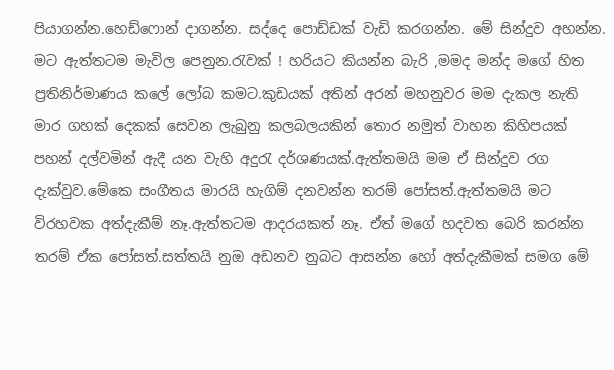පියාගන්න.හෙඩ්ෆොන් දාගන්න. සද්දෙ පොඩ්ඩක් වැඩි කරගන්න. මේ සින්දුව අහන්න. මට ඇත්තටම මැවිල පෙනුන.රැවක් ! හරියට කියන්න බැරි ,මමද මන්ද මගේ හිත ප්‍රතිනිර්මාණය කලේ ලෝබ කමට.කුඩයක් අතින් අරන් මහනුවර මම දැකල නැති මාර ගහක් දෙකක් සෙවන ලැබුනු කලබලයකින් තොර නමුත් වාහන කිහිපයක් පහන් දල්වමින් ඇදී යන වැහි අදුරැ දර්ශණයක්.ඇත්තමයි මම ඒ සින්දුව රග දැක්වුව.මේකෙ සංගීතය මාරයි හැගිම් දනවන්න තරම් පෝසත්.ඇත්තමයි මට විරහවක අත්දැකීම් නෑ.ඇත්තටම ආදරයකත් නෑ. ඒත් මගේ හදවත බෙරි කරන්න තරම් ඒක පෝසත්.සත්තයි නුඔ අඩනව නුබට ආසන්න හෝ අත්දැකීමක් සමග මේ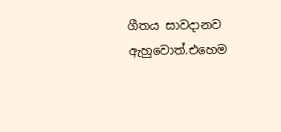ගීතය සාවදානව ඇහුවොත්.එහෙම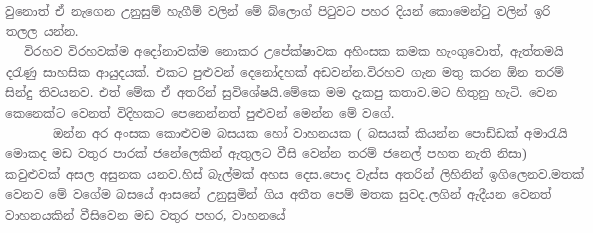වුනොත් ඒ නැගෙන උනුසුම් හැගීම් වලින් මේ ‍බ්ලොග් පිටුවට පහර දියන් කොමෙන්ටු වලින් ඉරි තලල යන්න.
   විරහව විරහවක්ම අදෝනාවක්ම නොකර උපේක්ෂාවක අහිංසක කමක හැංගුවොත්, ඇත්තමයි දරැණු සාහසික ආයුදයක්. එකට පුළුවන් දෙනෝදහක් අඩවන්න.විරහව ගැන මතු කරන ඕන තරම් සින්දු තිවයනව. එත් මේක ඒ අතරින් සු‍විශේෂයි.මේකෙ මම දැකපු කතාව.මට හිතුනු හැටි. වෙන කෙනෙක්ට වෙනත් විදිහකට පෙනෙන්නත් පුළුවන් මෙන්න මේ වගේ.
        ඔන්න අර අංසක කොළුවම බසයක හෝ වාහනයක ( බසයක් කියන්න පොඩ්ඩක් අමාරැයි මොකද මඩ වතුර පාරක් ජනේලෙකින් ඇතුලට වීසි වෙන්න තරම් ජනෙල් පහත නැති නිසා) කවුළුවක් අසල අසුනක යනව.හිස් බැල්මක් අහස දෙස.පොද වැස්ස අතරින් ලිහිනින් ඉගිලෙනව.මතක් වෙනව මේ වගේම බස‍යේ ආසනේ උනුසුමින් ගිය අතීත පෙම් මතක සුවද.ලගින් ඇදීයන වෙනත් වාහනයකින් වීසිවෙන මඩ වතුර පහර, වාහනයේ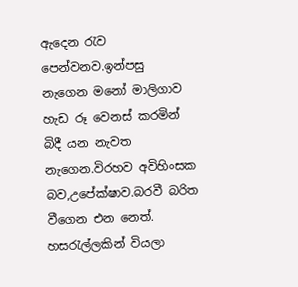ඇදෙන රැව පෙන්වනව.ඉන්පසු නැගෙන මනෝ මාලිගාව හැඩ රූ වෙනස් කරමින් බිදී යන නැවත නැගෙන.විරහව අවිහිංසක බව,උපේක්ෂාව.බරවී ‍බරිත වීගෙන එන නෙත්. හසරැල්ලකින් වියලා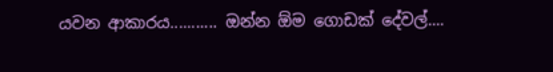යවන ආකාරය........... ඔන්න ඕම ගොඩක් දේවල්....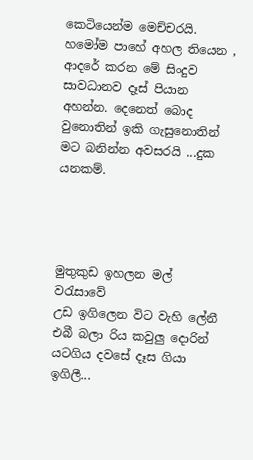කෙටියෙන්ම මෙච්චරයි. හමෝම පාහේ අහල තියෙන , ආදරේ කරන මේ සිංදුව සාවධානව දෑස් පියාන අහන්න. දෙනෙත් බොද වුනොතින් ඉකි ගැසුනොතින් මට බනින්න අවසරයි ...දුක යනකම්.




මුතුකුඩ ඉහලන මල් වරැසාවේ
උඩ ඉගිලෙන විට වැහි ලේනී
එබී බලා රිය කවුලු දොරින්
යටගිය දවසේ දෑස ගියා ඉගිලී...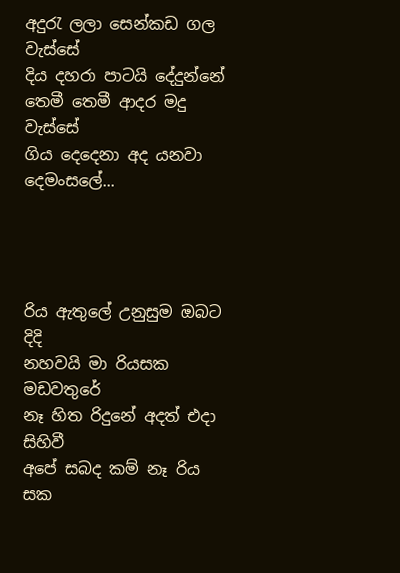අදුරැ ලලා සෙන්කඩ ගල වැස්සේ
දිය දහරා පාටයි දේදුන්නේ
තෙමී තෙමී ආදර මදු වැස්සේ
ගිය දෙදෙනා අද යනවා දෙමංසලේ...




රිය ඇතුලේ උනුසුම ඔබට දිදි
නහවයි මා රියසක මඩවතුරේ
නෑ හිත රිදුනේ අදත් එදා සිහිවී
අපේ සබද කම් නෑ රිය සක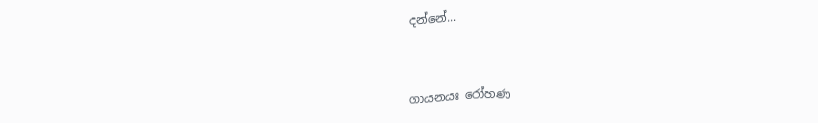දන්නේ...


ගායනයඃ රෝහණ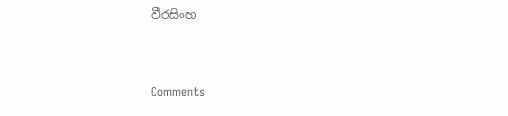වීරසිංහ


Comments